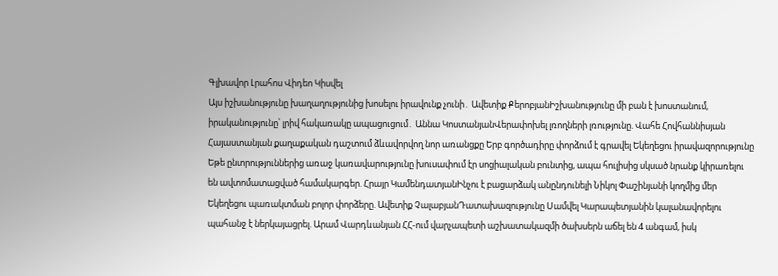Գլխավոր Լրահոս Վիդեո Կիսվել
Այս իշխանությունը խաղաղությունից խոսելու իրավունք չունի․ Ավետիք ՔերոբյանԻշխանությունը մի բան է խոստանում, իրականությունը՝ լրիվ հակառակը ապացուցում․ Աննա ԿոստանյանՎերափոխել լռողների լռությունը. Վահե Հովհաննիսյան Հայաստանյան քաղաքական դաշտում ձևավորվող նոր առանցքը Երբ գործադիրը փորձում է գրավել Եկեղեցու իրավազորությունը Եթե ընտրություններից առաջ կառավարությունը խուսափում էր սոցիալական բունտից, ապա հուլիսից սկսած նրանք կիրառելու են ավտոմատացված համակարգեր. Հրայր ԿամենդատյանԻնչու է բացարձակ անընդունելի Նիկոլ Փաշինյանի կողմից մեր Եկեղեցու պառակտման բոլոր փորձերը. Ավետիք ՉալաբյանԴատախազությունը Սամվել Կարապետյանին կալանավորելու պահանջ է ներկայացրել. Արամ Վարդևանյան ՀՀ-ում վարչապետի աշխատակազմի ծախսերն աճել են 4 անգամ, իսկ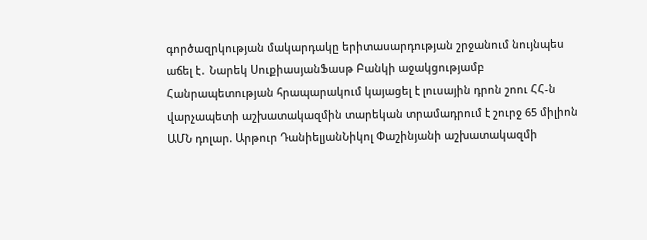գործազրկության մակարդակը երիտասարդության շրջանում նույնպես աճել է․ Նարեկ ՍուքիասյանՖասթ Բանկի աջակցությամբ Հանրապետության հրապարակում կայացել է լուսային դրոն շոու ՀՀ-ն վարչապետի աշխատակազմին տարեկան տրամադրում է շուրջ 65 միլիոն ԱՄՆ դոլար. Արթուր ԴանիելյանՆիկոլ Փաշինյանի աշխատակազմի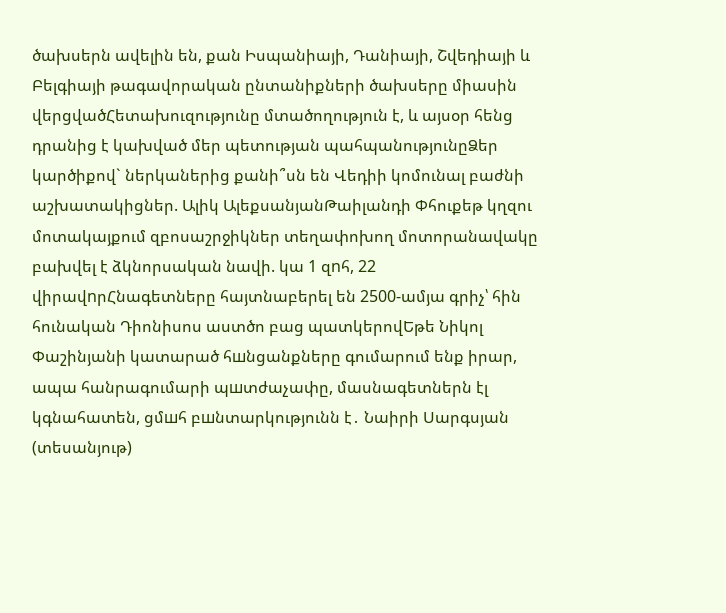ծախսերն ավելին են, քան Իսպանիայի, Դանիայի, Շվեդիայի և Բելգիայի թագավորական ընտանիքների ծախսերը միասին վերցվածՀետախուզությունը մտածողություն է, և այսօր հենց դրանից է կախված մեր պետության պահպանությունըՁեր կարծիքով` ներկաներից քանի՞սն են Վեդիի կոմունալ բաժնի աշխատակիցներ. Ալիկ ԱլեքսանյանԹաիլանդի Փհուքեթ կղզու մոտակայքում զբոսաշրջիկներ տեղափոխող մոտորանավակը բախվել է ձկնորսական նավի. կա 1 զnհ, 22 վիրավnրՀնագետները հայտնաբերել են 2500-ամյա գրիչ՝ հին հունական Դիոնիսոս աստծո բաց պատկերովԵթե Նիկոլ Փաշինյանի կատարած հшնցանքները գումարում ենք իրար, ապա հանրագումարի պшտժաչափը, մասնագետներն էլ կգնահատեն, ցմшհ բшնտարկությունն է․ Նաիրի Սարգսյան (տեսանյութ)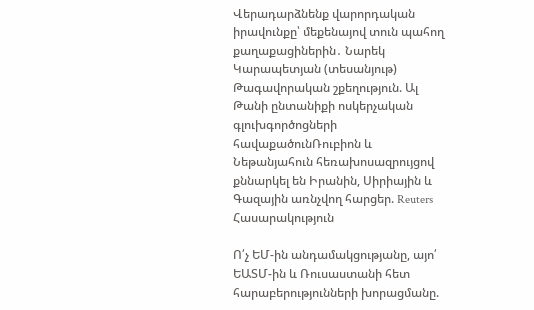Վերադարձնենք վարորդական իրավունքը՝ մեքենայով տուն պահող քաղաքացիներին․ Նարեկ Կարապետյան (տեսանյութ) Թագավորական շքեղություն. Ալ Թանի ընտանիքի ոսկերչական գլուխգործոցների հավաքածունՌուբիոն և Նեթանյահուն հեռախոսազրույցով քննարկել են Իրանին, Սիրիային և Գազային առնչվող հարցեր. Reuters
Հասարակություն

Ո՛չ ԵՄ-ին անդամակցությանը, այո՛ ԵԱՏՄ-ին և Ռուսաստանի հետ հարաբերությունների խորացմանը.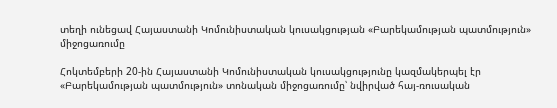տեղի ունեցավ Հայաստանի Կոմունիստական կուսակցության «Բարեկամության պատմություն» միջոցառումը

Հոկտեմբերի 20-ին Հայաստանի Կոմունիստական կուսակցությունը կազմակերպել էր «Բարեկամության պատմություն» տոնական միջոցառումը՝ նվիրված հայ-ռուսական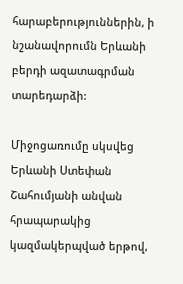հարաբերություններին, ի նշանավորումն Երևանի բերդի ազատագրման տարեդարձի:

Միջոցառումը սկսվեց Երևանի Ստեփան Շահումյանի անվան հրապարակից կազմակերպված երթով,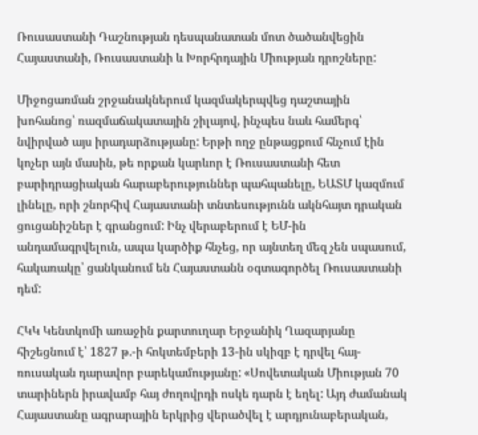Ռուսաստանի Դաշնության դեսպանատան մոտ ծածանվեցին Հայաստանի, Ռուսաստանի և Խորհրդային Միության դրոշները:

Միջոցառման շրջանակներում կազմակերպվեց դաշտային խոհանոց՝ ռազմաճակատային շիլայով, ինչպես նաև համերգ՝ նվիրված այս իրադարձությանը: Երթի ողջ ընթացքում հնչում էին կոչեր այն մասին, թե որքան կարևոր է Ռուսաստանի հետ բարիդրացիական հարաբերություններ պահպանելը, ԵԱՏՄ կազմում լինելը, որի շնորհիվ Հայաստանի տնտեսությունն ակնհայտ դրական ցուցանիշներ է գրանցում: Ինչ վերաբերում է ԵՄ-ին անդամագրվելուն, ապա կարծիք հնչեց, որ այնտեղ մեզ չեն սպասում, հակառակը՝ ցանկանում են Հայաստանն օգտագործել Ռուսաստանի դեմ:

ՀԿԿ Կենտկոմի առաջին քարտուղար Երջանիկ Ղազարյանը հիշեցնում է՝ 1827 թ.-ի հոկտեմբերի 13-ին սկիզբ է դրվել հայ-ռուսական դարավոր բարեկամությանը: «Սովետական Միության 70 տարիներն իրավամբ հայ ժողովրդի ոսկե դարն է եղել: Այդ ժամանակ Հայաստանը ագրարային երկրից վերածվել է արդյունաբերական,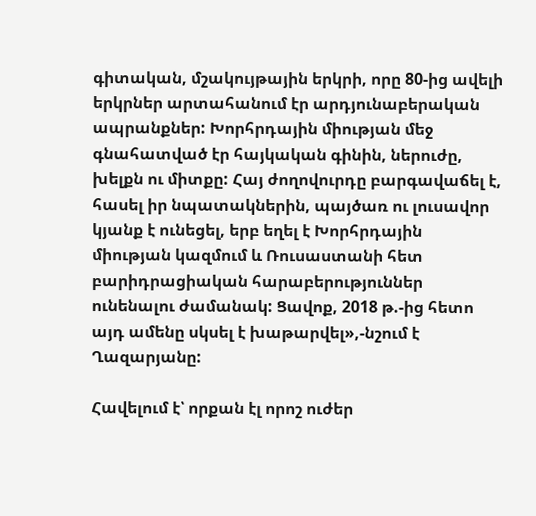գիտական, մշակույթային երկրի, որը 80-ից ավելի երկրներ արտահանում էր արդյունաբերական ապրանքներ: Խորհրդային միության մեջ գնահատված էր հայկական գինին, ներուժը, խելքն ու միտքը: Հայ ժողովուրդը բարգավաճել է, հասել իր նպատակներին, պայծառ ու լուսավոր կյանք է ունեցել, երբ եղել է Խորհրդային միության կազմում և Ռուսաստանի հետ բարիդրացիական հարաբերություններ ունենալու ժամանակ: Ցավոք, 2018 թ.-ից հետո այդ ամենը սկսել է խաթարվել»,-նշում է Ղազարյանը:

Հավելում է՝ որքան էլ որոշ ուժեր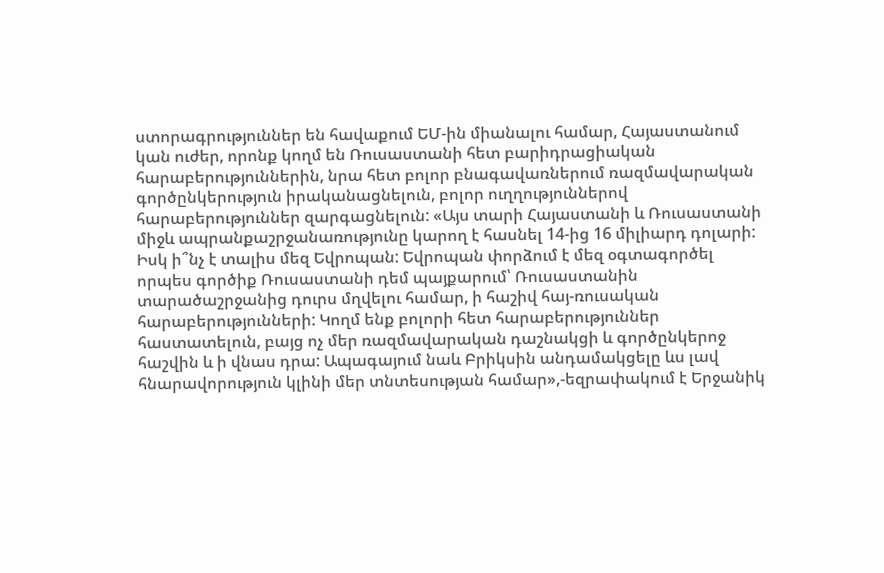ստորագրություններ են հավաքում ԵՄ-ին միանալու համար, Հայաստանում կան ուժեր, որոնք կողմ են Ռուսաստանի հետ բարիդրացիական հարաբերություններին, նրա հետ բոլոր բնագավառներում ռազմավարական գործընկերություն իրականացնելուն, բոլոր ուղղություններով հարաբերություններ զարգացնելուն: «Այս տարի Հայաստանի և Ռուսաստանի միջև ապրանքաշրջանառությունը կարող է հասնել 14-ից 16 միլիարդ դոլարի: Իսկ ի՞նչ է տալիս մեզ Եվրոպան: Եվրոպան փորձում է մեզ օգտագործել որպես գործիք Ռուսաստանի դեմ պայքարում՝ Ռուսաստանին տարածաշրջանից դուրս մղվելու համար, ի հաշիվ հայ-ռուսական հարաբերությունների: Կողմ ենք բոլորի հետ հարաբերություններ հաստատելուն, բայց ոչ մեր ռազմավարական դաշնակցի և գործընկերոջ հաշվին և ի վնաս դրա: Ապագայում նաև Բրիկսին անդամակցելը ևս լավ հնարավորություն կլինի մեր տնտեսության համար»,-եզրափակում է Երջանիկ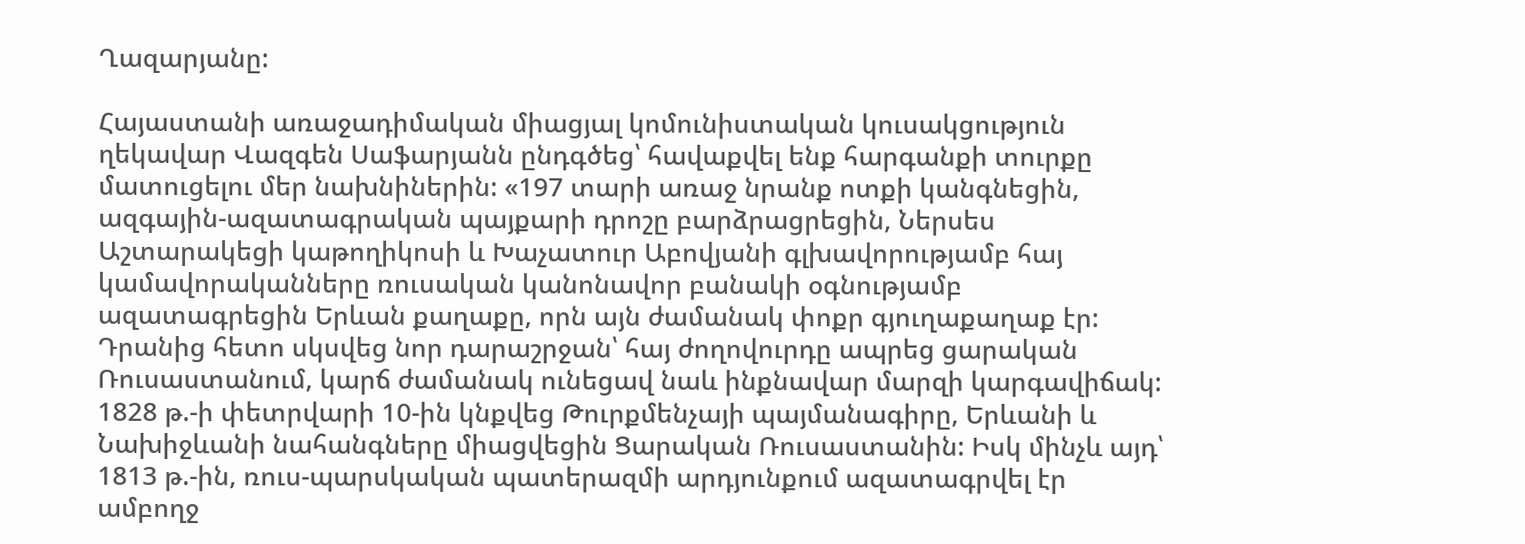Ղազարյանը:

Հայաստանի առաջադիմական միացյալ կոմունիստական կուսակցություն ղեկավար Վազգեն Սաֆարյանն ընդգծեց՝ հավաքվել ենք հարգանքի տուրքը մատուցելու մեր նախնիներին: «197 տարի առաջ նրանք ոտքի կանգնեցին, ազգային-ազատագրական պայքարի դրոշը բարձրացրեցին, Ներսես Աշտարակեցի կաթողիկոսի և Խաչատուր Աբովյանի գլխավորությամբ հայ կամավորականները ռուսական կանոնավոր բանակի օգնությամբ ազատագրեցին Երևան քաղաքը, որն այն ժամանակ փոքր գյուղաքաղաք էր: Դրանից հետո սկսվեց նոր դարաշրջան՝ հայ ժողովուրդը ապրեց ցարական Ռուսաստանում, կարճ ժամանակ ունեցավ նաև ինքնավար մարզի կարգավիճակ: 1828 թ.-ի փետրվարի 10-ին կնքվեց Թուրքմենչայի պայմանագիրը, Երևանի և Նախիջևանի նահանգները միացվեցին Ցարական Ռուսաստանին: Իսկ մինչև այդ՝ 1813 թ.-ին, ռուս-պարսկական պատերազմի արդյունքում ազատագրվել էր ամբողջ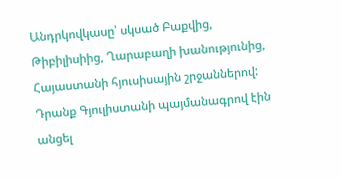Անդրկովկասը՝ սկսած Բաքվից, Թիբիլիսիից, Ղարաբաղի խանությունից, Հայաստանի հյուսիսային շրջաններով: Դրանք Գյուլիստանի պայմանագրով էին անցել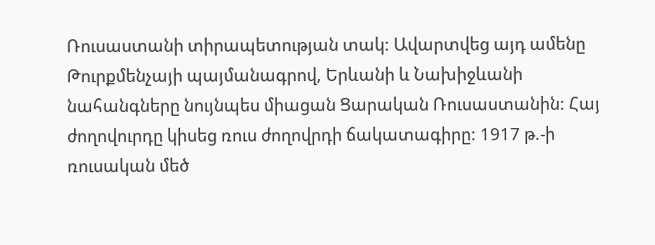Ռուսաստանի տիրապետության տակ: Ավարտվեց այդ ամենը Թուրքմենչայի պայմանագրով, Երևանի և Նախիջևանի նահանգները նույնպես միացան Ցարական Ռուսաստանին: Հայ ժողովուրդը կիսեց ռուս ժողովրդի ճակատագիրը: 1917 թ.-ի ռուսական մեծ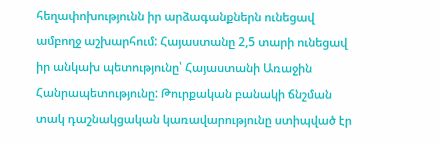հեղափոխությունն իր արձագանքներն ունեցավ ամբողջ աշխարհում: Հայաստանը 2,5 տարի ունեցավ իր անկախ պետությունը՝ Հայաստանի Առաջին Հանրապետությունը: Թուրքական բանակի ճնշման տակ դաշնակցական կառավարությունը ստիպված էր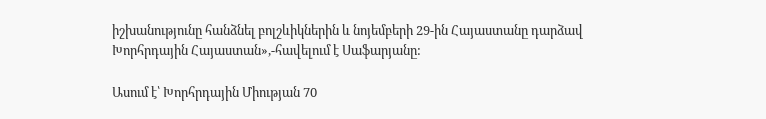իշխանությունը հանձնել բոլշևիկներին և նոյեմբերի 29-ին Հայաստանը դարձավ Խորհրդային Հայաստան»,-հավելում է Սաֆարյանը:

Ասում է՝ Խորհրդային Միության 70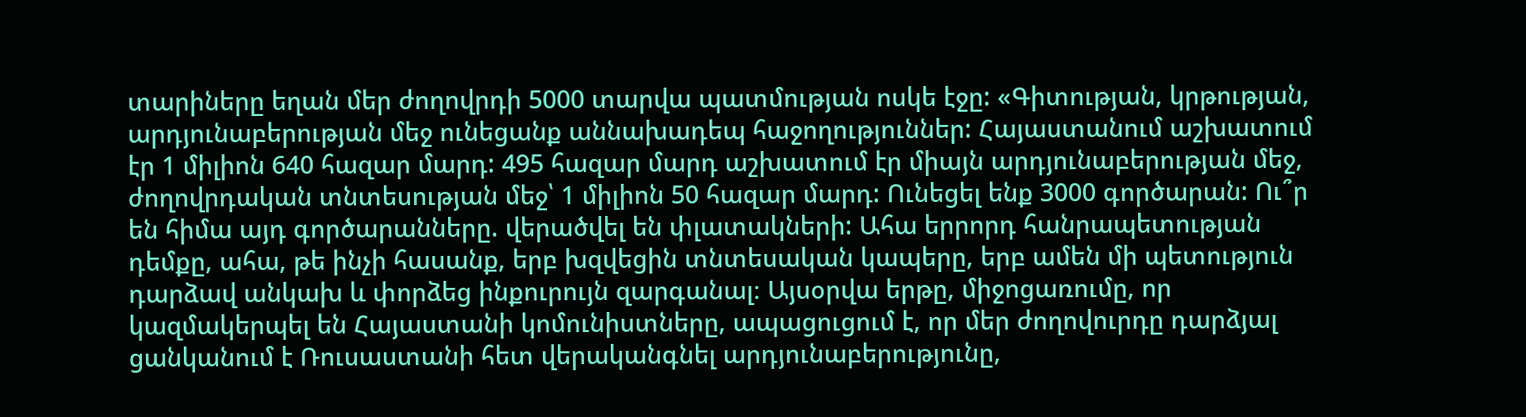տարիները եղան մեր ժողովրդի 5000 տարվա պատմության ոսկե էջը: «Գիտության, կրթության, արդյունաբերության մեջ ունեցանք աննախադեպ հաջողություններ: Հայաստանում աշխատում էր 1 միլիոն 640 հազար մարդ: 495 հազար մարդ աշխատում էր միայն արդյունաբերության մեջ, ժողովրդական տնտեսության մեջ՝ 1 միլիոն 50 հազար մարդ: Ունեցել ենք 3000 գործարան: Ու՞ր են հիմա այդ գործարանները. վերածվել են փլատակների: Ահա երրորդ հանրապետության դեմքը, ահա, թե ինչի հասանք, երբ խզվեցին տնտեսական կապերը, երբ ամեն մի պետություն դարձավ անկախ և փորձեց ինքուրույն զարգանալ։ Այսօրվա երթը, միջոցառումը, որ կազմակերպել են Հայաստանի կոմունիստները, ապացուցում է, որ մեր ժողովուրդը դարձյալ ցանկանում է Ռուսաստանի հետ վերականգնել արդյունաբերությունը,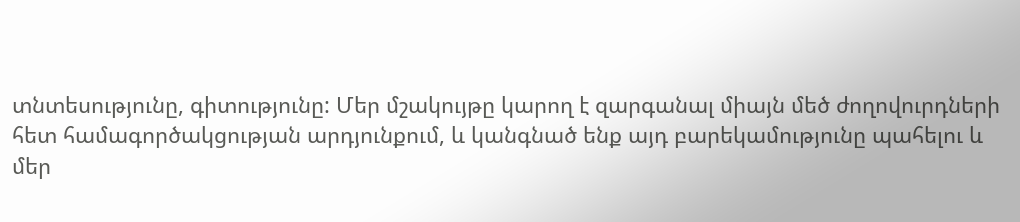տնտեսությունը, գիտությունը: Մեր մշակույթը կարող է զարգանալ միայն մեծ ժողովուրդների հետ համագործակցության արդյունքում, և կանգնած ենք այդ բարեկամությունը պահելու և մեր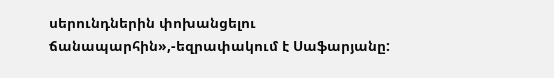սերունդներին փոխանցելու ճանապարհին»,-եզրափակում է Սաֆարյանը: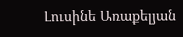Լուսինե Առաքելյան